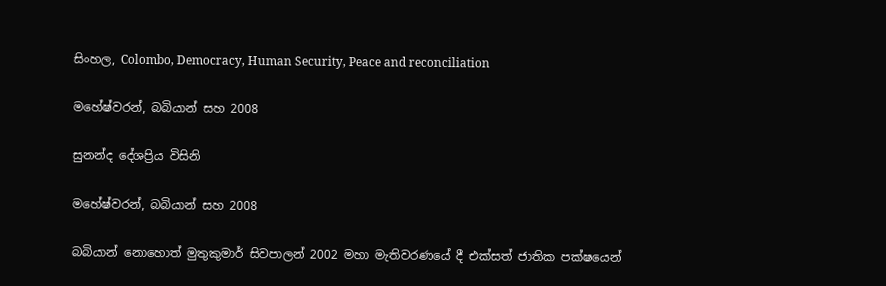සිංහල, Colombo, Democracy, Human Security, Peace and reconciliation

මහේෂ්වරන්, බබියාන් සහ 2008

සුනන්ද දේශප්‍රිය විසිනි

මහේෂ්වරන්, බබියාන් සහ 2008

බබියාන් නොහොත් මුතුකුමාර් සිවපාලන් 2002 මහා මැතිවරණයේ දී එක්සත් ජාතික පක්ෂයෙන්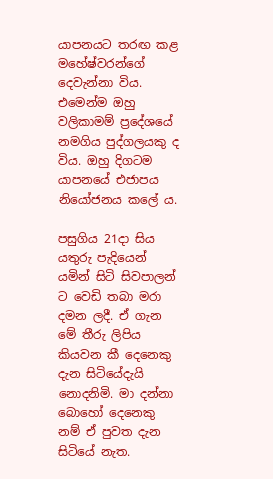යාපනයට තරඟ කළ මහේෂ්වරන්ගේ දෙවැන්නා විය. එමෙන්ම ඔහු වලිකාමම් ප්‍රදේශයේ නමගිය පුද්ගලයකු ද විය. ඔහු දිගටම යාපනයේ එජාපය නියෝජනය කලේ ය.

පසුගිය 21දා සිය යතුරු පැදියෙන් යමින් සිටි සිවපාලන් ට වෙඩි තබා මරා දමන ලදී. ඒ ගැන මේ තීරු ලිපිය කියවන කී දෙනෙකු දැන සිටියේදැයි නොදනිමි. මා දන්නා බොහෝ දෙනෙකු නම් ඒ පුවත දැන සිටියේ නැත.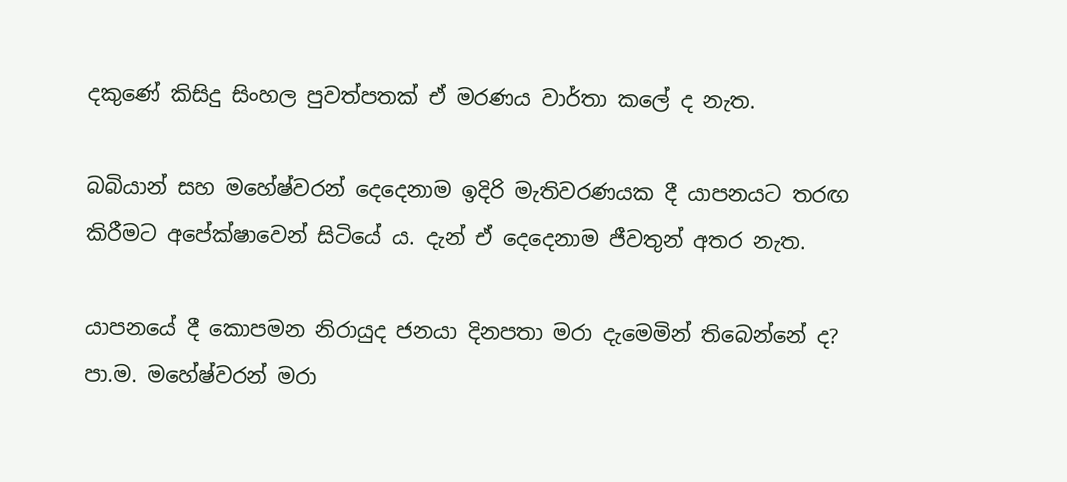දකුණේ කිසිදු සිංහල පුවත්පතක් ඒ මරණය වාර්තා කලේ ද නැත.

බබියාන් සහ මහේෂ්වරන් දෙදෙනාම ඉදිරි මැතිවරණයක දී යාපනයට තරඟ කිරීමට අපේක්ෂාවෙන් සිටියේ ය. දැන් ඒ දෙදෙනාම ජීවතුන් අතර නැත.

යාපනයේ දී කොපමන නිරායුද ජනයා දිනපතා මරා දැමෙමින් තිබෙන්නේ ද? පා.ම. මහේෂ්වරන් මරා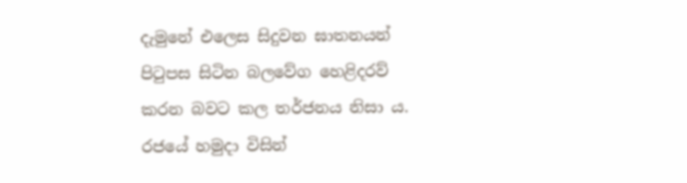දැමුනේ එලෙස සිදුවන ඝාතනයන් පිටුපස සිටින බලවේග හෙළිදරව් කරන බවට කල තර්ජනය නිසා ය. රජයේ හමුදා විසින්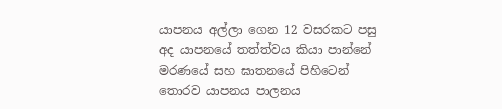යාපනය අල්ලා ගෙන 12 වසරකට පසු අද යාපනයේ තත්ත්වය කියා පාන්නේ මරණයේ සහ ඝාතනයේ පිහිටෙන් තොරව යාපනය පාලනය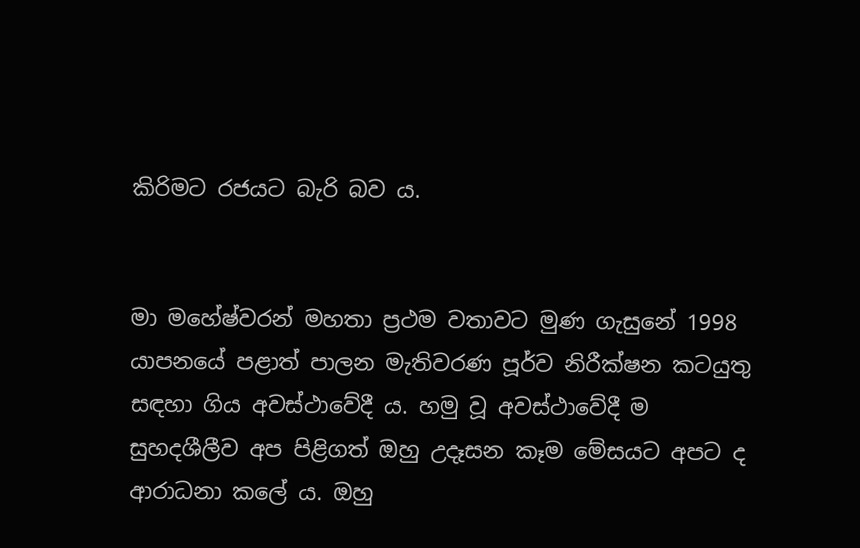කිරිමට රජයට බැරි බව ය.


මා මහේෂ්වරන් මහතා ප්‍රථම වතාවට මුණ ගැසුනේ 1998 යාපනයේ පළාත් පාලන මැතිවරණ පූර්ව නිරීක්ෂන කටයුතු සඳහා ගිය අවස්ථාවේදී ය. හමු වූ අවස්ථාවේදී ම සුහදශීලීව අප පිළිගත් ඔහු උදෑසන කෑම මේසයට අපට ද ආරාධනා කලේ ය. ඔහු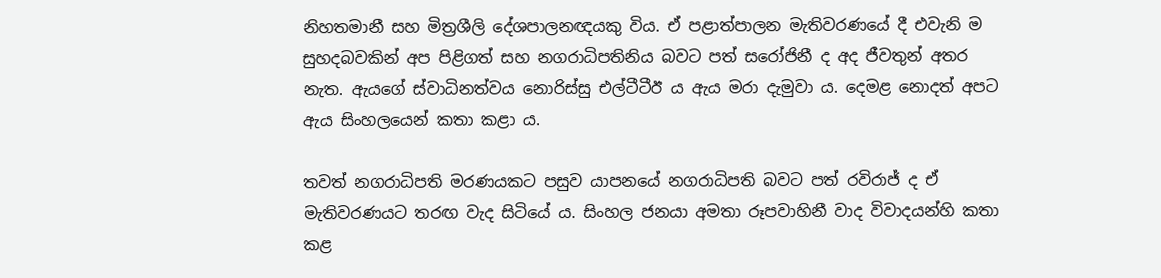නිහතමානී සහ මිත්‍රශීලි දේශපාලනඥයකු විය. ඒ පළාත්පාලන මැතිවරණයේ දී එවැනි ම සුහදබවකින් අප පිළිගත් සහ නගරාධිපතිනිය බවට පත් සරෝජිනී ද අද ජීවතුන් අතර නැත. ඇයගේ ස්වාධිනත්වය නොරිස්සු එල්ටීටීඊ ය ඇය මරා දැමුවා ය. දෙමළ නොදත් අපට ඇය සිංහලයෙන් කතා කළා ය.

තවත් නගරාධිපති මරණයකට පසුව යාපනයේ නගරාධිපති බවට පත් රවිරාජ් ද ඒ මැතිවරණයට තරඟ වැද සිටියේ ය. සිංහල ජනයා අමතා රූපවාහිනී වාද විවාදයන්හි කතා කළ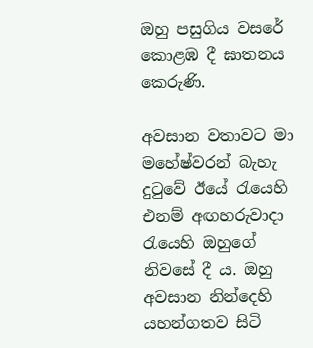ඔහු පසුගිය වසරේ කොළඹ දී ඝාතනය කෙරුණි.

අවසාන වතාවට මා මහේෂ්වරන් බැහැ දුටුවේ ඊයේ රැයෙහි එනම් අඟහරුවාදා රැයෙහි ඔහුගේ නිවසේ දී ය. ඔහු අවසාන නින්දෙහි යහන්ගතව සිටි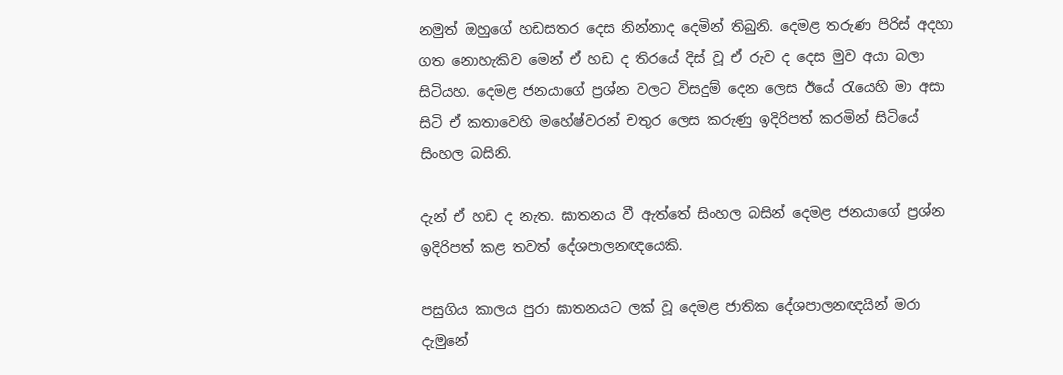නමුත් ඔහුගේ හඩසතර දෙස නින්නාද දෙමින් තිබුනි. දෙමළ තරුණ පිරිස් අදහා ගත නොහැකිව මෙන් ඒ හඩ ද තිරයේ දිස් වූ ඒ රුව ද දෙස මුව අයා බලා සිටියහ. දෙමළ ජනයාගේ ප්‍රශ්න වලට විසදුම් දෙන ලෙස ඊයේ රැයෙහි මා අසා සිටි ඒ කතාවෙහි මහේෂ්වරන් චතුර ලෙස කරුණු ඉදිරිපත් කරමින් සිටියේ සිංහල බසිනි.

දැන් ඒ හඩ ද නැත. ඝාතනය වී ඇත්තේ සිංහල බසින් දෙමළ ජනයාගේ ප්‍රශ්න ඉදිරිපත් කළ තවත් දේශපාලනඥයෙකි.

පසුගිය කාලය පුරා ඝාතනයට ලක් වූ දෙමළ ජාතික දේශපාලනඥයින් මරා දැමුනේ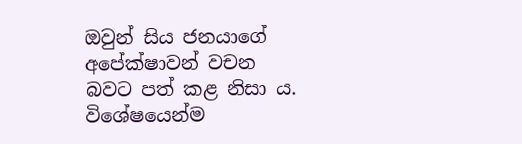ඔවුන් සිය ජනයාගේ අපේක්ෂාවන් වචන බවට පත් කළ නිසා ය. විශේෂයෙන්ම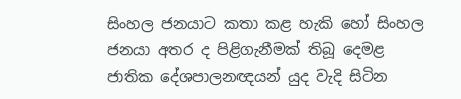සිංහල ජනයාට කතා කළ හැකි හෝ සිංහල ජනයා අතර ද පිළිගැනීමක් තිබූ දෙමළ ජාතික දේශපාලනඥයන් යුද වැදි සිටින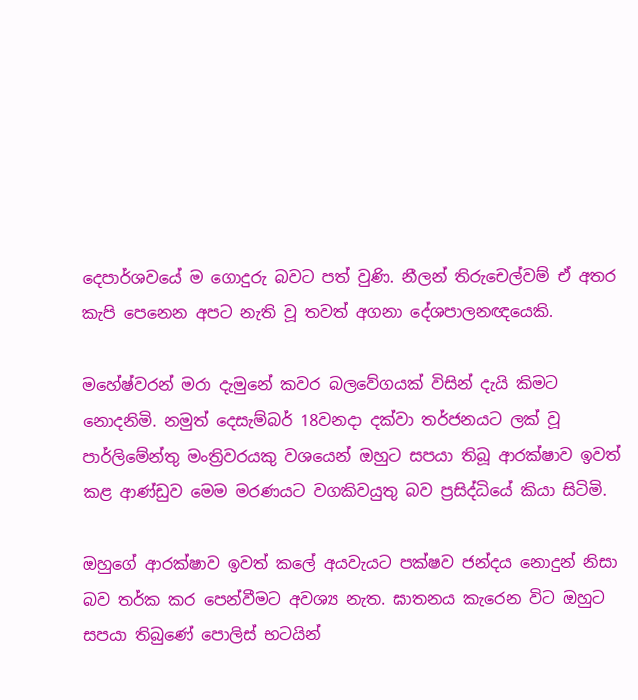දෙපාර්ශවයේ ම ගොදුරු බවට පත් වුණි. නීලන් තිරුචෙල්වම් ඒ අතර කැපි පෙනෙන අපට නැති වූ තවත් අගනා දේශපාලනඥයෙකි.

මහේෂ්වරන් මරා දැමුනේ කවර බලවේගයක් විසින් දැයි කිමට නොදනිමි. නමුත් දෙසැම්බර් 18වනදා දක්වා තර්ජනයට ලක් වූ පාර්ලිමේන්තු මංත්‍රිවරයකු වශයෙන් ඔහුට සපයා තිබූ ආරක්ෂාව ඉවත් කළ ආණ්ඩුව මෙම මරණයට වගකිවයුතු බව ප්‍රසිද්ධියේ කියා සිටිමි.

ඔහුගේ ආරක්ෂාව ඉවත් කලේ අයවැයට පක්ෂව ජන්දය නොදුන් නිසා බව තර්ක කර පෙන්වීමට අවශ්‍ය නැත. ඝාතනය කැරෙන විට ඔහුට සපයා තිබුණේ පොලිස් භටයින්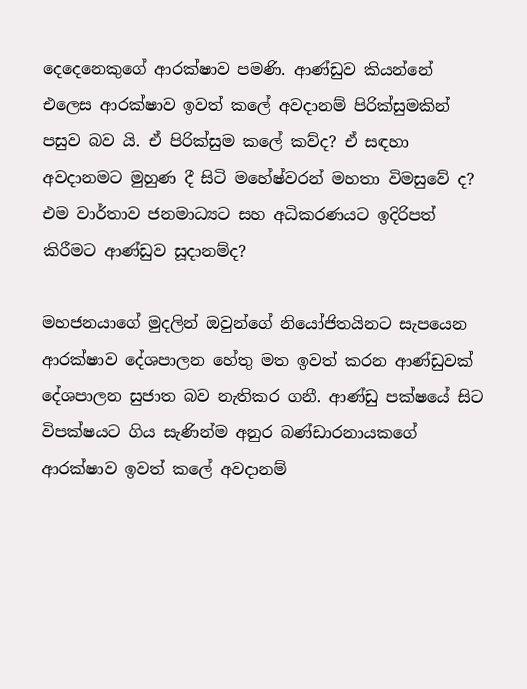දෙදෙනෙකුගේ ආරක්ෂාව පමණි. ආණ්ඩුව කියන්නේ එලෙස ආරක්ෂාව ඉවත් කලේ අවදානම් පිරික්සුමකින් පසුව බව යි. ඒ පිරික්සුම කලේ කව්ද? ඒ සඳහා අවදානමට මුහුණ දී සිටි මහේෂ්වරන් මහතා විමසුවේ ද? එම වාර්තාව ජනමාධ්‍යට සහ අධිකරණයට ඉදිරිපත් කිරීමට ආණ්ඩුව සූදානම්ද?

මහජනයාගේ මුදලින් ඔවුන්ගේ නියෝජිතයිනට සැපයෙන ආරක්ෂාව දේශපාලන හේතු මත ඉවත් කරන ආණ්ඩුවක් දේශපාලන සුජාත බව නැතිකර ගනී. ආණ්ඩු පක්ෂයේ සිට විපක්ෂයට ගිය සැණින්ම අනුර බණ්ඩාරනායකගේ ආරක්ෂාව ඉවත් කලේ අවදානම්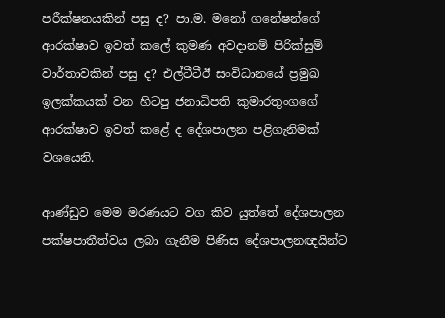පරීක්ෂනයකින් පසු ද? පා.ම. මනෝ ගනේෂන්ගේ ආරක්ෂාව ඉවත් කලේ කුමණ අවදානම් පිරික්සුම් වාර්තාවකින් පසු ද? එල්ටීටීඊ සංවිධානයේ ප්‍රමුඛ ඉලක්කයක් වන හිටපු ජනාධිපති කුමාරතුංගගේ ආරක්ෂාව ඉවත් කළේ ද දේශපාලන පළිගැනිමක් වශයෙනි.

ආණ්ඩුව මෙම මරණයට වග කිව යුත්තේ දේශපාලන පක්ෂපාතීත්වය ලබා ගැනීම පිණිස දේශපාලනඥයින්ට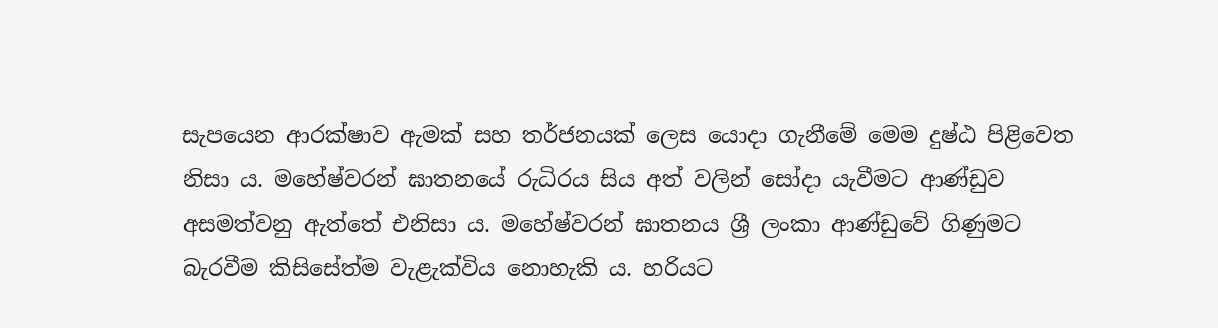සැපයෙන ආරක්ෂාව ඇමක් සහ තර්ජනයක් ලෙස යොදා ගැනීමේ මෙම දුෂ්ඨ පිළිවෙත නිසා ය. මහේෂ්වරන් ඝාතනයේ රුධිරය සිය අත් වලින් සෝදා යැවීමට ආණ්ඩුව අසමත්වනු ඇත්තේ එනිසා ය. මහේෂ්වරන් ඝාතනය ශ්‍රී ලංකා ආණ්ඩුවේ ගිණුමට බැරවීම කිසිසේත්ම වැළැක්විය නොහැකි ය. හරියට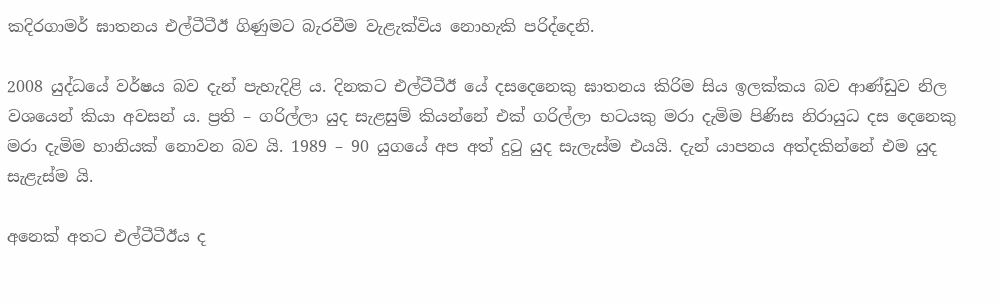කදිරගාමර් ඝාතනය එල්ටීටීඊ ගිණුමට බැරවීම වැළැක්විය නොහැකි පරිද්දෙනි.

2008 යුද්ධයේ වර්ෂය බව දැන් පැහැදිළි ය. දිනකට එල්ටීටීඊ යේ දසදෙනෙකු ඝාතනය කිරිම සිය ඉලක්කය බව ආණ්ඩුව නිල වශයෙන් කියා අවසන් ය. ප්‍රති – ගරිල්ලා යුද සැළසුම් කියන්නේ එක් ගරිල්ලා භටයකු මරා දැමිම පිණිස නිරායුධ දස දෙනෙකු මරා දැමිම හානියක් නොවන බව යි. 1989 – 90 යුගයේ අප අත් දුටු යුද සැලැස්ම එයයි. දැන් යාපනය අත්දකින්නේ එම යුද සැළැස්ම යි.

අනෙක් අතට එල්ටීටීඊය ද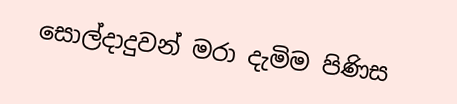සොල්දාදුවන් මරා දැමිම පිණිස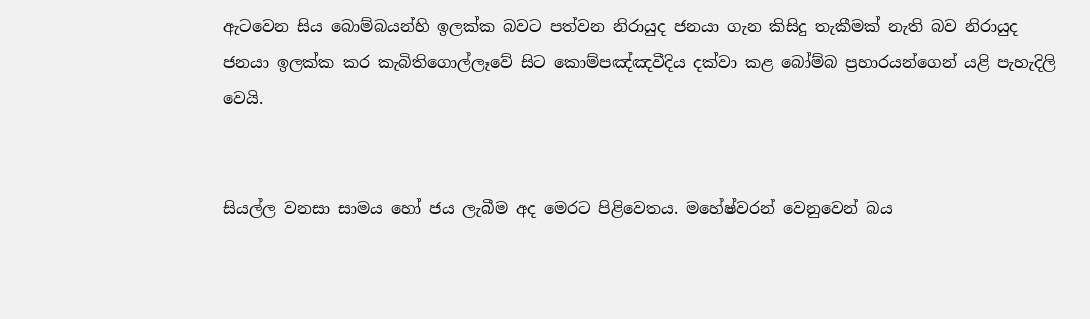ඇටවෙන සිය බොම්බයන්හි ඉලක්ක බවට පත්වන නිරායුද ජනයා ගැන කිසිදු තැකීමක් නැති බව නිරායුද ජනයා ඉලක්ක කර කැබිතිගොල්ලෑවේ සිට කොම්පඤ්ඤවීදිය දක්වා කළ බෝම්බ ප්‍රහාරයන්ගෙන් යළි පැහැදිලි වෙයි.


සියල්ල වනසා සාමය හෝ ජය ලැබීම අද මෙරට පිළිවෙතය. මහේෂ්වරන් වෙනුවෙන් බය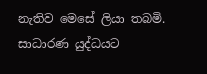නැතිව මෙසේ ලියා තබමි. සාධාරණ යුද්ධයට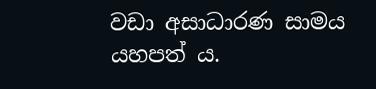වඩා අසාධාරණ සාමය යහපත් ය.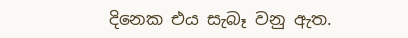දිනෙක එය සැබෑ වනු ඇත.